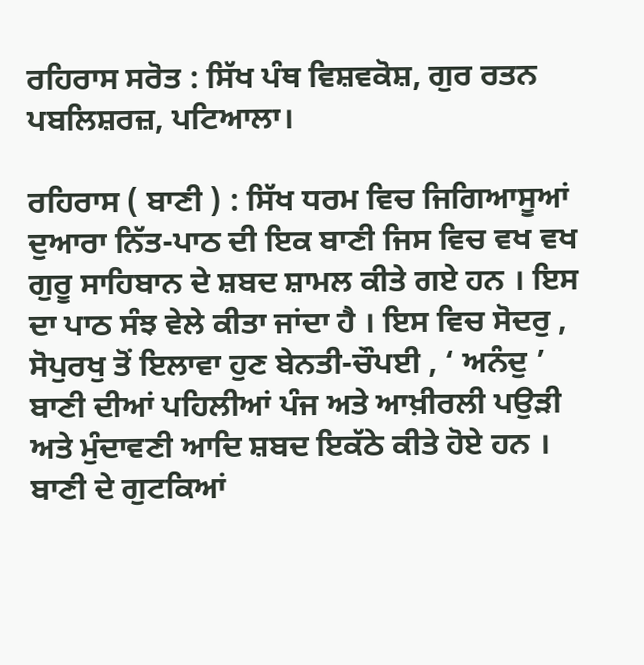ਰਹਿਰਾਸ ਸਰੋਤ : ਸਿੱਖ ਪੰਥ ਵਿਸ਼ਵਕੋਸ਼, ਗੁਰ ਰਤਨ ਪਬਲਿਸ਼ਰਜ਼, ਪਟਿਆਲਾ।

ਰਹਿਰਾਸ ( ਬਾਣੀ ) : ਸਿੱਖ ਧਰਮ ਵਿਚ ਜਿਗਿਆਸੂਆਂ ਦੁਆਰਾ ਨਿੱਤ-ਪਾਠ ਦੀ ਇਕ ਬਾਣੀ ਜਿਸ ਵਿਚ ਵਖ ਵਖ ਗੁਰੂ ਸਾਹਿਬਾਨ ਦੇ ਸ਼ਬਦ ਸ਼ਾਮਲ ਕੀਤੇ ਗਏ ਹਨ । ਇਸ ਦਾ ਪਾਠ ਸੰਝ ਵੇਲੇ ਕੀਤਾ ਜਾਂਦਾ ਹੈ । ਇਸ ਵਿਚ ਸੋਦਰੁ , ਸੋਪੁਰਖੁ ਤੋਂ ਇਲਾਵਾ ਹੁਣ ਬੇਨਤੀ-ਚੌਪਈ , ‘ ਅਨੰਦੁ ’ ਬਾਣੀ ਦੀਆਂ ਪਹਿਲੀਆਂ ਪੰਜ ਅਤੇ ਆਖ਼ੀਰਲੀ ਪਉੜੀ ਅਤੇ ਮੁੰਦਾਵਣੀ ਆਦਿ ਸ਼ਬਦ ਇਕੱਠੇ ਕੀਤੇ ਹੋਏ ਹਨ । ਬਾਣੀ ਦੇ ਗੁਟਕਿਆਂ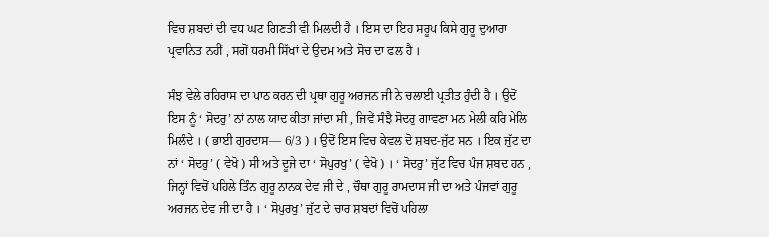ਵਿਚ ਸ਼ਬਦਾਂ ਦੀ ਵਧ ਘਟ ਗਿਣਤੀ ਵੀ ਮਿਲਦੀ ਹੈ । ਇਸ ਦਾ ਇਹ ਸਰੂਪ ਕਿਸੇ ਗੁਰੂ ਦੁਆਰਾ ਪ੍ਰਵਾਨਿਤ ਨਹੀਂ , ਸਗੋਂ ਧਰਮੀ ਸਿੱਖਾਂ ਦੇ ਉਦਮ ਅਤੇ ਸੋਚ ਦਾ ਫਲ ਹੈ ।

ਸੰਝ ਵੇਲੇ ਰਹਿਰਾਸ ਦਾ ਪਾਠ ਕਰਨ ਦੀ ਪ੍ਰਥਾ ਗੁਰੂ ਅਰਜਨ ਜੀ ਨੇ ਚਲਾਈ ਪ੍ਰਤੀਤ ਹੁੰਦੀ ਹੈ । ਉਦੋਂ ਇਸ ਨੂੰ ‘ ਸੋਦਰੁ’ ਨਾਂ ਨਾਲ ਯਾਦ ਕੀਤਾ ਜਾਂਦਾ ਸੀ , ਜਿਵੇਂ ਸੰਝੈ ਸੋਦਰੁ ਗਾਵਣਾ ਮਨ ਮੇਲੀ ਕਰਿ ਮੇਲਿ ਮਿਲੰਦੇ । ( ਭਾਈ ਗੁਰਦਾਸ— 6/3 ) । ਉਦੋਂ ਇਸ ਵਿਚ ਕੇਵਲ ਦੋ ਸ਼ਬਦ-ਜੁੱਟ ਸਨ । ਇਕ ਜੁੱਟ ਦਾ ਨਾਂ ‘ ਸੋਦਰੁ’ ( ਵੇਖੋ ) ਸੀ ਅਤੇ ਦੂਜੇ ਦਾ ‘ ਸੋਪੁਰਖੁ’ ( ਵੇਖੋ ) । ‘ ਸੋਦਰੁ’ ਜੁੱਟ ਵਿਚ ਪੰਜ ਸ਼ਬਦ ਹਨ , ਜਿਨ੍ਹਾਂ ਵਿਚੋਂ ਪਹਿਲੇ ਤਿੰਨ ਗੁਰੂ ਨਾਨਕ ਦੇਵ ਜੀ ਦੇ , ਚੌਥਾ ਗੁਰੂ ਰਾਮਦਾਸ ਜੀ ਦਾ ਅਤੇ ਪੰਜਵਾਂ ਗੁਰੂ ਅਰਜਨ ਦੇਵ ਜੀ ਦਾ ਹੈ । ‘ ਸੋਪੁਰਖੁ’ ਜੁੱਟ ਦੇ ਚਾਰ ਸ਼ਬਦਾਂ ਵਿਚੋਂ ਪਹਿਲਾ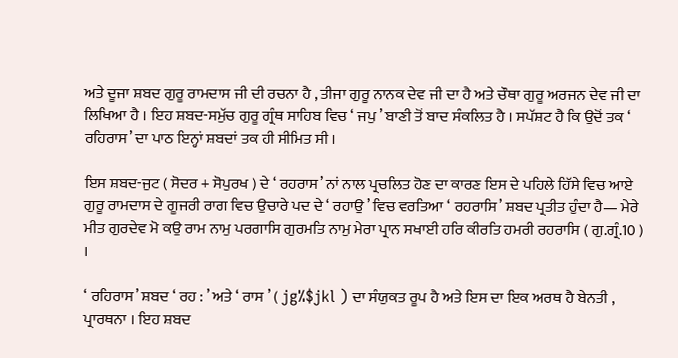ਅਤੇ ਦੂਜਾ ਸ਼ਬਦ ਗੁਰੂ ਰਾਮਦਾਸ ਜੀ ਦੀ ਰਚਨਾ ਹੈ , ਤੀਜਾ ਗੁਰੂ ਨਾਨਕ ਦੇਵ ਜੀ ਦਾ ਹੈ ਅਤੇ ਚੌਥਾ ਗੁਰੂ ਅਰਜਨ ਦੇਵ ਜੀ ਦਾ ਲਿਖਿਆ ਹੈ । ਇਹ ਸ਼ਬਦ-ਸਮੁੱਚ ਗੁਰੂ ਗ੍ਰੰਥ ਸਾਹਿਬ ਵਿਚ ‘ ਜਪੁ ’ ਬਾਣੀ ਤੋਂ ਬਾਦ ਸੰਕਲਿਤ ਹੈ । ਸਪੱਸ਼ਟ ਹੈ ਕਿ ਉਦੋਂ ਤਕ ‘ ਰਹਿਰਾਸ’ ਦਾ ਪਾਠ ਇਨ੍ਹਾਂ ਸ਼ਬਦਾਂ ਤਕ ਹੀ ਸੀਮਿਤ ਸੀ ।

ਇਸ ਸ਼ਬਦ-ਜੁਟ ( ਸੋਦਰ + ਸੋਪੁਰਖ ) ਦੇ ‘ ਰਹਰਾਸ’ ਨਾਂ ਨਾਲ ਪ੍ਰਚਲਿਤ ਹੋਣ ਦਾ ਕਾਰਣ ਇਸ ਦੇ ਪਹਿਲੇ ਹਿੱਸੇ ਵਿਚ ਆਏ ਗੁਰੂ ਰਾਮਦਾਸ ਦੇ ਗੂਜਰੀ ਰਾਗ ਵਿਚ ਉਚਾਰੇ ਪਦ ਦੇ ‘ ਰਹਾਉ ’ ਵਿਚ ਵਰਤਿਆ ‘ ਰਹਰਾਸਿ’ ਸ਼ਬਦ ਪ੍ਰਤੀਤ ਹੁੰਦਾ ਹੈ— ਮੇਰੇ ਮੀਤ ਗੁਰਦੇਵ ਮੋ ਕਉ ਰਾਮ ਨਾਮੁ ਪਰਗਾਸਿ ਗੁਰਮਤਿ ਨਾਮੁ ਮੇਰਾ ਪ੍ਰਾਨ ਸਖਾਈ ਹਰਿ ਕੀਰਤਿ ਹਮਰੀ ਰਹਰਾਸਿ ( ਗੁ.ਗ੍ਰੰ.10 ) ।

‘ ਰਹਿਰਾਸ’ ਸ਼ਬਦ ‘ ਰਹ : ’ ਅਤੇ ‘ ਰਾਸ ’ ( jg%$jkl ) ਦਾ ਸੰਯੁਕਤ ਰੂਪ ਹੈ ਅਤੇ ਇਸ ਦਾ ਇਕ ਅਰਥ ਹੈ ਬੇਨਤੀ , ਪ੍ਰਾਰਥਨਾ । ਇਹ ਸ਼ਬਦ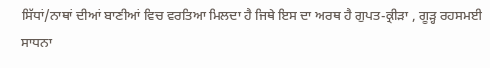ਸਿੱਧਾਂ/ਨਾਥਾਂ ਦੀਆਂ ਬਾਣੀਆਂ ਵਿਚ ਵਰਤਿਆ ਮਿਲਦਾ ਹੈ ਜਿਥੇ ਇਸ ਦਾ ਅਰਥ ਹੈ ਗੁਪਤ-ਕ੍ਰੀੜਾ , ਗੂੜ੍ਹ ਰਹਸਮਈ ਸਾਧਨਾ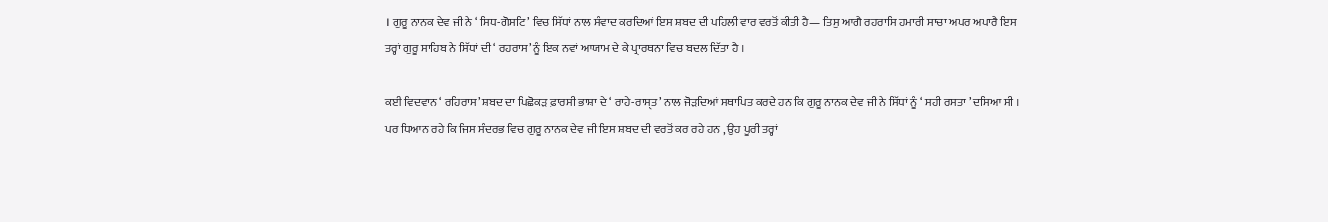। ਗੁਰੂ ਨਾਨਕ ਦੇਵ ਜੀ ਨੇ ‘ ਸਿਧ-ਗੋਸਟਿ’ ਵਿਚ ਸਿੱਧਾਂ ਨਾਲ ਸੰਵਾਦ ਕਰਦਿਆਂ ਇਸ ਸ਼ਬਦ ਦੀ ਪਹਿਲੀ ਵਾਰ ਵਰਤੋਂ ਕੀਤੀ ਹੈ— ਤਿਸੁ ਆਗੈ ਰਹਰਾਸਿ ਹਮਾਰੀ ਸਾਚਾ ਅਪਰ ਅਪਾਰੈ ਇਸ ਤਰ੍ਹਾਂ ਗੁਰੂ ਸਾਹਿਬ ਨੇ ਸਿੱਧਾਂ ਦੀ ‘ ਰਹਰਾਸ’ ਨੂੰ ਇਕ ਨਵਾਂ ਆਯਾਮ ਦੇ ਕੇ ਪ੍ਰਾਰਥਨਾ ਵਿਚ ਬਦਲ ਦਿੱਤਾ ਹੈ ।

ਕਈ ਵਿਦਵਾਨ ‘ ਰਹਿਰਾਸ’ ਸ਼ਬਦ ਦਾ ਪਿਛੋਕੜ ਫ਼ਾਰਸੀ ਭਾਸ਼ਾ ਦੇ ‘ ਰਾਹੇ-ਰਾਸੑਤ’ ਨਾਲ ਜੋੜਦਿਆਂ ਸਥਾਪਿਤ ਕਰਦੇ ਹਨ ਕਿ ਗੁਰੂ ਨਾਨਕ ਦੇਵ ਜੀ ਨੇ ਸਿੱਧਾਂ ਨੂੰ ‘ ਸਹੀ ਰਸਤਾ ’ ਦਸਿਆ ਸੀ । ਪਰ ਧਿਆਨ ਰਹੇ ਕਿ ਜਿਸ ਸੰਦਰਭ ਵਿਚ ਗੁਰੂ ਨਾਨਕ ਦੇਵ ਜੀ ਇਸ ਸ਼ਬਦ ਦੀ ਵਰਤੋਂ ਕਰ ਰਹੇ ਹਨ , ਉਹ ਪੂਰੀ ਤਰ੍ਹਾਂ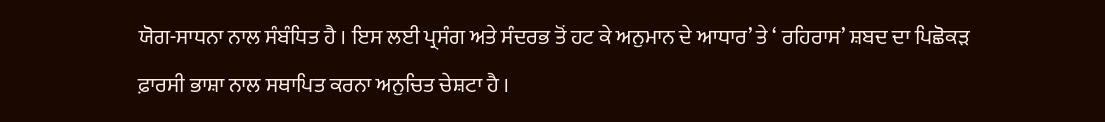ਯੋਗ-ਸਾਧਨਾ ਨਾਲ ਸੰਬੰਧਿਤ ਹੈ । ਇਸ ਲਈ ਪ੍ਰਸੰਗ ਅਤੇ ਸੰਦਰਭ ਤੋਂ ਹਟ ਕੇ ਅਨੁਮਾਨ ਦੇ ਆਧਾਰ’ ਤੇ ‘ ਰਹਿਰਾਸ’ ਸ਼ਬਦ ਦਾ ਪਿਛੋਕੜ ਫ਼ਾਰਸੀ ਭਾਸ਼ਾ ਨਾਲ ਸਥਾਪਿਤ ਕਰਨਾ ਅਨੁਚਿਤ ਚੇਸ਼ਟਾ ਹੈ ।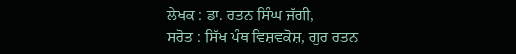ਲੇਖਕ : ਡਾ. ਰਤਨ ਸਿੰਘ ਜੱਗੀ,
ਸਰੋਤ : ਸਿੱਖ ਪੰਥ ਵਿਸ਼ਵਕੋਸ਼, ਗੁਰ ਰਤਨ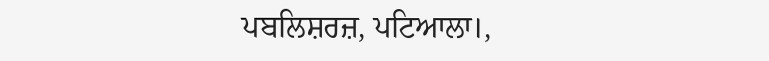ਪਬਲਿਸ਼ਰਜ਼, ਪਟਿਆਲਾ।,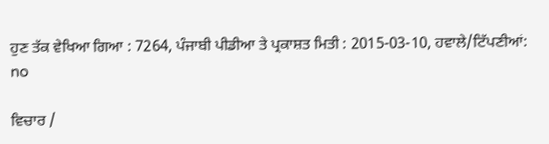ਹੁਣ ਤੱਕ ਵੇਖਿਆ ਗਿਆ : 7264, ਪੰਜਾਬੀ ਪੀਡੀਆ ਤੇ ਪ੍ਰਕਾਸ਼ਤ ਮਿਤੀ : 2015-03-10, ਹਵਾਲੇ/ਟਿੱਪਣੀਆਂ: no

ਵਿਚਾਰ /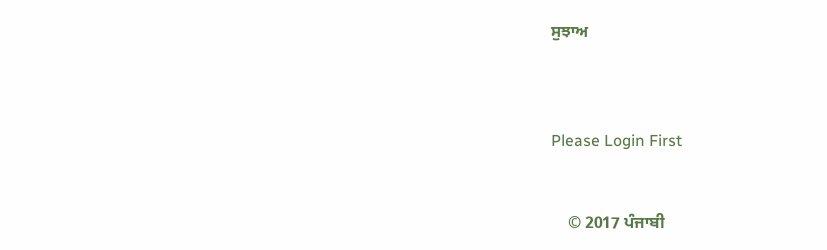ਸੁਝਾਅ



Please Login First


    © 2017 ਪੰਜਾਬੀ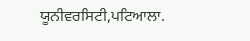ਯੂਨੀਵਰਸਿਟੀ,ਪਟਿਆਲਾ.